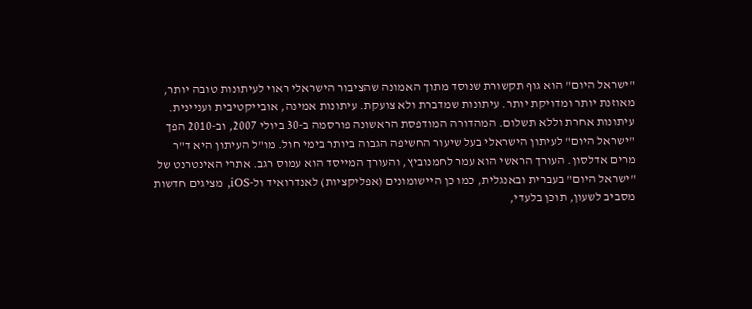"ישראל היום" הוא גוף תקשורת שנוסד מתוך האמונה שהציבור הישראלי ראוי לעיתונות טובה יותר, מאוזנת יותר ומדויקת יותר. עיתונות שמדברת ולא צועקת. עיתונות אמינה, אובייקטיבית ועניינית. עיתונות אחרת וללא תשלום. המהדורה המודפסת הראשונה פורסמה ב-30 ביולי 2007, וב-2010 הפך "ישראל היום" לעיתון הישראלי בעל שיעור החשיפה הגבוה ביותר בימי חול. מו"ל העיתון היא ד"ר מרים אדלסון. העורך הראשי הוא עמר לחמנוביץ, והעורך המייסד הוא עמוס רגב. אתרי האינטרנט של "ישראל היום" בעברית ובאנגלית, כמו כן היישומונים (אפליקציות) לאנדרואיד ול-iOS, מציגים חדשות מסביב לשעון, תוכן בלעדי,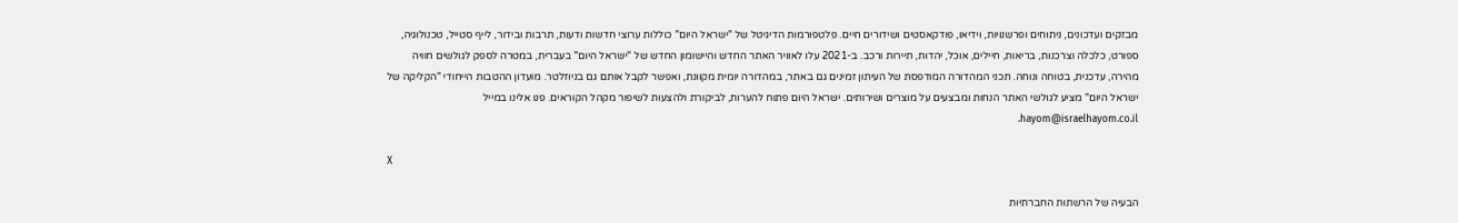מבזקים ועדכונים, ניתוחים ופרשנויות, וידיאו, פודקאסטים ושידורים חיים. פלטפורמות הדיגיטל של "ישראל היום" כוללות ערוצי חדשות ודעות, תרבות ובידור, לייף סטייל, טכנולוגיה, ספורט, כלכלה וצרכנות, בריאות, חיילים, אוכל, יהדות, תיירות ורכב. ב-2021 עלו לאוויר האתר החדש והיישומון החדש של "ישראל היום" בעברית, במטרה לספק לגולשים חוויה מהירה, עדכנית, בטוחה ונוחה. תכני המהדורה המודפסת של העיתון זמינים גם באתר, במהדורה יומית מקוונת, ואפשר לקבל אותם גם בניוזלטר. מועדון ההטבות הייחודי "הקליקה של ישראל היום" מציע לגולשי האתר הנחות ומבצעים על מוצרים ושירותים. ישראל היום פתוח להערות, לביקורת ולהצעות לשיפור מקהל הקוראים. פנו אלינו במייל hayom@israelhayom.co.il.

X

הבעיה של הרשתות החברתיות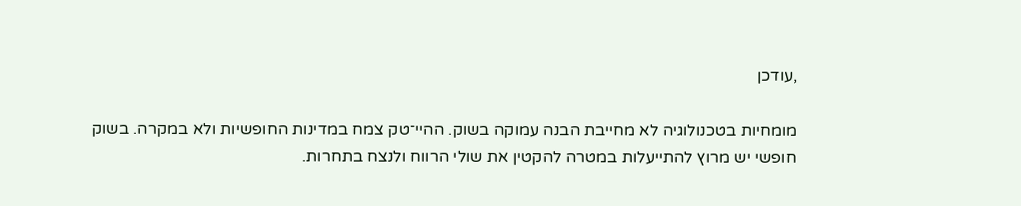,עודכן

מומחיות בטכנולוגיה לא מחייבת הבנה עמוקה בשוק. ההיי־טק צמח במדינות החופשיות ולא במקרה. בשוק חופשי יש מרוץ להתייעלות במטרה להקטין את שולי הרווח ולנצח בתחרות.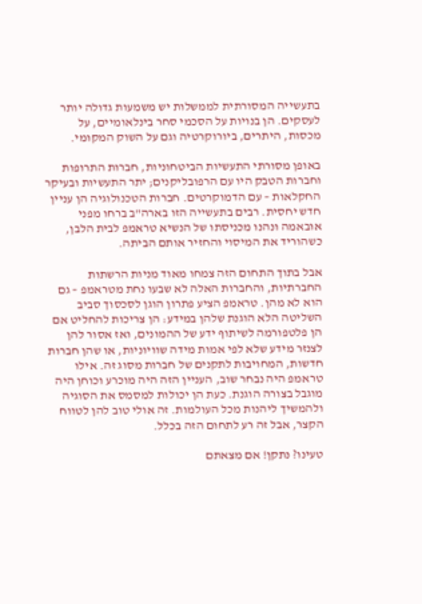בתעשייה המסורתית לממשלות יש משמעות גדולה יותר לעסקים. הן בנויות על הסכמי סחר בינלאומיים, על מכסות, היתרים, ביורוקרטיה וגם על השוק המקומי.

באופן מסורתי התעשיות הביטחוניות, חברות התרופות וחברות הטבק היו עם הרפובליקנים; יתר התעשיות ובעיקר החקלאות – עם הדמוקרטים. חברות הטכנולוגיה הן עניין חדש יחסית. רבים בתעשייה הזו בארה"ב ברחו מפני אובאמה ונהנו מכניסתו של הנשיא טראמפ לבית הלבן, כשהוריד את המיסוי והחזיר אותם הביתה.

אבל בתוך התחום הזה צמחו מאוד מניות הרשתות החברתיות, והחברות האלה לא שבעו נחת מטראמפ – גם הוא לא מהן. טראמפ הציע פתרון הוגן לסכסוך סביב השליטה הלא הוגנת שלהן במידע: הן צריכות להחליט אם הן פלטפורמה לשיתוף ידע של ההמונים, ואז אסור להן לצנזר מידע שלא לפי אמות מידה שוויוניות, או שהן חברות חדשות, המחויבות לתקנים של חברות מסוג זה. אילו טראמפ היה נבחר שוב, העניין הזה היה מוכרע וכוחן היה מוגבל בצורה הוגנת. כעת הן יכולות למסמס את הסוגיה ולהמשיך ליהנות מכל העולמות. זה אולי טוב להן לטווח הקצר, אבל זה רע לתחום הזה בכלל.

טעינו? נתקן! אם מצאתם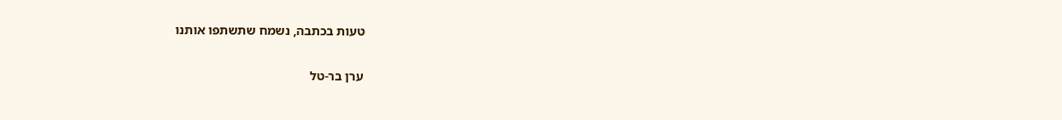טעות בכתבה, נשמח שתשתפו אותנו

ערן בר-טל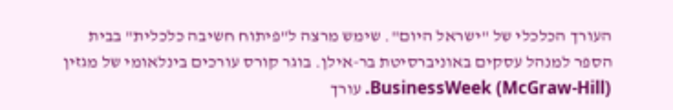העורך הכלכלי של "ישראל היום". שימש מרצה ל"פיתוח חשיבה כלכלית" בבית הספר למנהל עסקים באוניברסיטת בר-אילן. בוגר קורס עורכים בינלאומי של מגזין (BusinessWeek (McGraw-Hill. עורך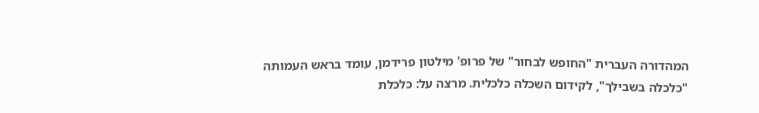המהדורה העברית "החופש לבחור" של פרופ' מילטון פרידמן, עומד בראש העמותה "כלכלה בשבילך", לקידום השכלה כלכלית. מרצה על: כלכלת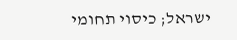ישראל; כיסוי תחומי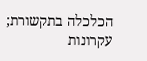הכלכלה בתקשורת; עקרונות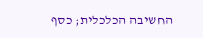החשיבה הכלכלית; כסף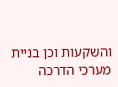והשקעות וכן בניית מערכי הדרכה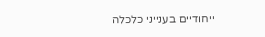ייחודיים בענייני כלכלה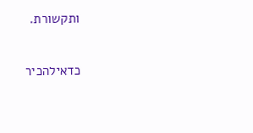ותקשורת.

כדאילהכיר